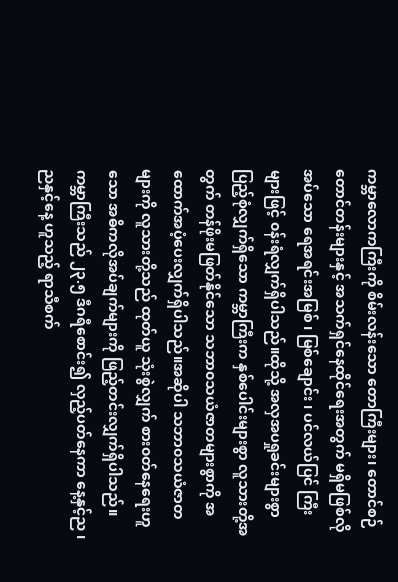ကမ္ဘာလောကကြီးကို စိမ်းလန်းသော တောကြီးများ၊ တောင်စဉ်တောင်တန်းများနှင့် အသက်ရှင်နေထိုင်ရေးအတွက် မရှိမဖြစ်လိုအပ်သော ရေအရင်းအမြစ် ၊ မြစ်ချောင်း ၊ ပင်လယ်ပြင် ကြီးများဖြင့် ၀န်းရံလျှက်ရှိပါသည်။ထိုသို့ အလှအပရှုခင်းများစွာပြည့်စုံလျှက်ရှိသော ကမ္ဘာကြီးက နှစ်ပေါင်းများစွာ လူသားတို့အတွက် တန်ဖိုးမဖြတ်နိုင်သော သဘာ၀သယံဇာတများစွာကို အထောက်အပံ့ပေးလျှက်ရှိပါသည်။အဆိုပါ သဘာ၀သယံဇာတများကို လူသားတို့သည် ထုတ်ယူ သုံးစွဲလျှက် စား၀တ်နေရေးဟူသော အဓိကလိုအပ်ချက်များကို ဖြည့်တင်းလျှက်ရှိပါသည်။
ကမ္ဘာကြီးသည် ၂၃.၅ ဒီဂရီစောင်း၍ လှည့်ပတ်နေကာ နေ့နှင့်ည ၊ ညနှင့်နေ့ ဟူသည့် ရာသီစက်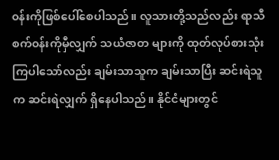၀န်းကိုဖြစ်ပေါ်စေပါသည်။ လူသားတို့သည်လည်း ရာသီစက်၀န်းကိုမှီလျှက် သယံဇာတ များကို ထုတ်လုပ်စားသုံးကြပါသော်လည်း ချမ်းသာသူက ချမ်းသာပြီး ဆင်းရဲသူက ဆင်းရဲလျှက် ရှိနေပါသည်။ နိုင်ငံများတွင်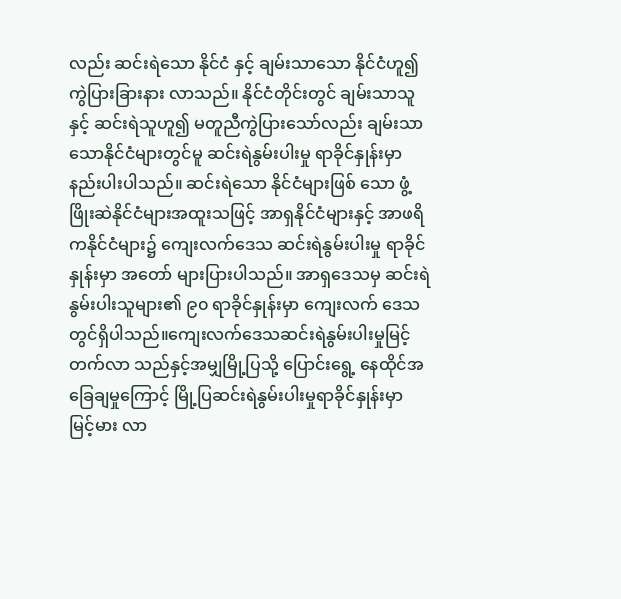လည်း ဆင်းရဲသော နိုင်ငံ နှင့် ချမ်းသာသော နိုင်ငံဟူ၍ ကွဲပြားခြားနား လာသည်။ နိုင်ငံတိုင်းတွင် ချမ်းသာသူ နှင့် ဆင်းရဲသူဟူ၍ မတူညီကွဲပြားသော်လည်း ချမ်းသာ သောနိုင်ငံများတွင်မူ ဆင်းရဲနွမ်းပါးမှု ရာခိုင်နှုန်းမှာ နည်းပါးပါသည်။ ဆင်းရဲသော နိုင်ငံများဖြစ် သော ဖွံ့ဖြိုးဆဲနိုင်ငံများအထူးသဖြင့် အာရှနိုင်ငံများနှင့် အာဖရိကနိုင်ငံများ၌ ကျေးလက်ဒေသ ဆင်းရဲနွမ်းပါးမှု ရာခိုင်နှုန်းမှာ အတော် များပြားပါသည်။ အာရှဒေသမှ ဆင်းရဲနွမ်းပါးသူများ၏ ၉၀ ရာခိုင်နှုန်းမှာ ကျေးလက် ဒေသ တွင်ရှိပါသည်။ကျေးလက်ဒေသဆင်းရဲနွမ်းပါးမှုမြင့် တက်လာ သည်နှင့်အမျှမြို့ပြသို့ ပြောင်းရွေ့ နေထိုင်အခြေချမှုကြောင့် မြို့ပြဆင်းရဲနွမ်းပါးမှုရာခိုင်နှုန်းမှာ မြင့်မား လာ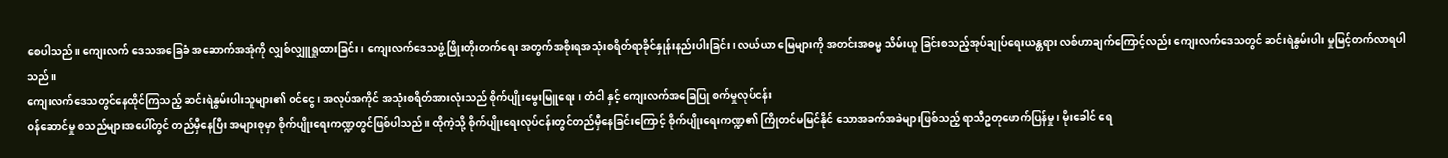စေပါသည်။ ကျေးလက် ဒေသအခြေခံ အဆောက်အအုံကို လျှစ်လျှူရှုထားခြင်း ၊ ကျေးလက်ဒေသဖွံ့ဖြိုးတိုးတက်ရေး အတွက်အစိုးရအသုံးစရိတ်ရာခိုင်နှုန်းနည်းပါးခြင်း၊ လယ်ယာ မြေများကို အတင်းအဓမ္မ သိမ်းယူ ခြင်းစသည့်အုပ်ချုပ်ရေးယန္တရား လစ်ဟာချက်ကြောင့်လည်း ကျေးလက်ဒေသတွင် ဆင်းရဲနွမ်းပါး မှုမြင့်တက်လာရပါသည်။
ကျေးလက်ဒေသတွင်နေထိုင်ကြသည့် ဆင်းရဲနွမ်းပါးသူများ၏ ၀င်ငွေ ၊ အလုပ်အကိုင် အသုံးစရိတ်အားလုံးသည် စိုက်ပျိုးမွေးမြူရေး ၊ တံငါ နှင့် ကျေးလက်အခြေပြု စက်မှုလုပ်ငန်း
၀န်ဆောင်မှု စသည်များအပေါ်တွင် တည်မှီနေပြီး အများစုမှာ စိုက်ပျိုးရေးကဏ္ဍတွင်ဖြစ်ပါသည်။ ထိုကဲ့သို့ စိုက်ပျိုးရေးလုပ်ငန်းတွင်တည်မှီနေခြင်းကြောင့် စိုက်ပျိုးရေးကဏ္ဍ၏ ကြိုတင်မမြင်နိုင် သောအခက်အခဲများဖြစ်သည့် ရာသီဥတုဖောက်ပြန်မှု ၊ မိုးခေါင် ရေ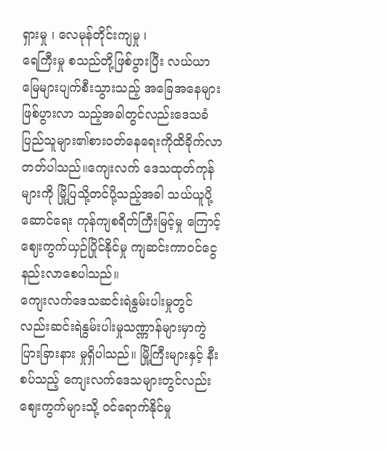ရှားမှု ၊ လေမုန်တိုင်းကျမှု ၊
ရေကြီးမှု စသည်တို့ဖြစ်ပွားပြီး လယ်ယာမြေများပျက်စီးသွားသည့် အခြေအနေများဖြစ်ပွားလာ သည့်အခါတွင်လည်းဒေသခံပြည်သူများ၏စား၀တ်နေရေးကိုထိခိုက်လာတတ်ပါသည်။ကျေးလက် ဒေသထုတ်ကုန်များကို မြို့ပြသို့တင်ပို့သည့်အခါ သယ်ယူပို့ဆောင်ရေး ကုန်ကျစရိတ်ကြီးမြင့်မှု ကြောင့် ဈေးကွက်ယှဉ်ပြိုင်နိုင်မှု ကျဆင်းကာ၀င်ငွေနည်းလာစေပါသည်။
ကျေးလက်ဒေသဆင်းရဲနွမ်းပါးမှုတွင်လည်းဆင်းရဲနွမ်းပါးမှုသဏ္ဏာန်များမှာကွဲပြားခြားနား မှုရှိပါသည်။ မြို့ကြီးများနှင့် နီးစပ်သည့် ကျေးလက်ဒေသများတွင်လည်း ဈေးကွက်များသို့ ၀င်ရောက်နိုင်မှု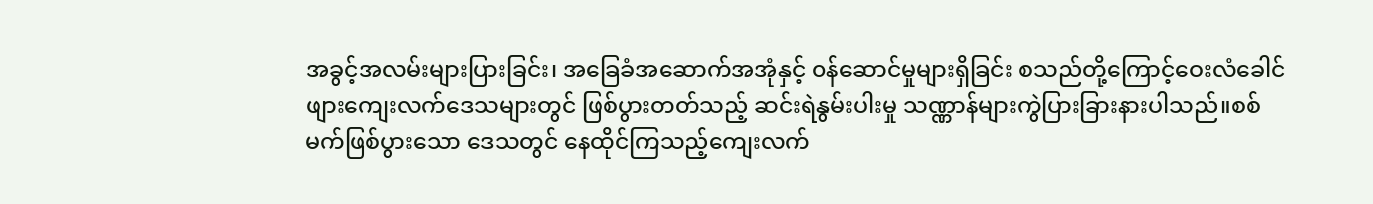အခွင့်အလမ်းများပြားခြင်း၊ အခြေခံအဆောက်အအုံနှင့် ၀န်ဆောင်မှုများရှိခြင်း စသည်တို့ကြောင့်ဝေးလံခေါင်ဖျားကျေးလက်ဒေသများတွင် ဖြစ်ပွားတတ်သည့် ဆင်းရဲနွမ်းပါးမှု သဏ္ဏာန်များကွဲပြားခြားနားပါသည်။စစ်မက်ဖြစ်ပွားသော ဒေသတွင် နေထိုင်ကြသည့်ကျေးလက်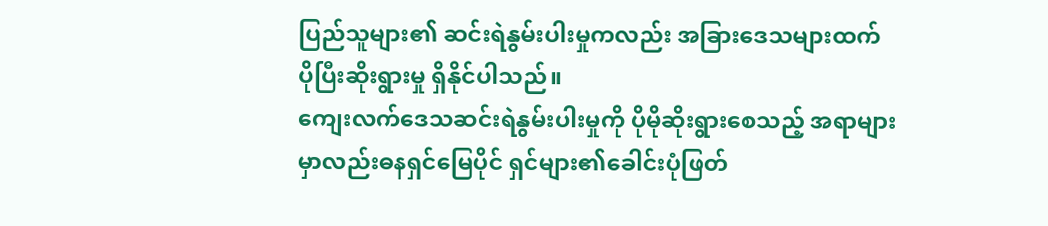ပြည်သူများ၏ ဆင်းရဲနွမ်းပါးမှုကလည်း အခြားဒေသများထက် ပိုပြီးဆိုးရွားမှု ရှိနိုင်ပါသည်။
ကျေးလက်ဒေသဆင်းရဲနွမ်းပါးမှုကို ပိုမိုဆိုးရွားစေသည့် အရာများမှာလည်းဓနရှင်မြေပိုင် ရှင်များ၏ခေါင်းပုံဖြတ်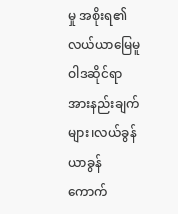မှု အစိုးရ၏လယ်ယာမြေမူဝါဒဆိုင်ရာ အားနည်းချက်များ၊လယ်ခွန် ယာခွန် ကောက်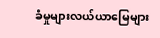ခံမှုများလယ်ယာမြေများ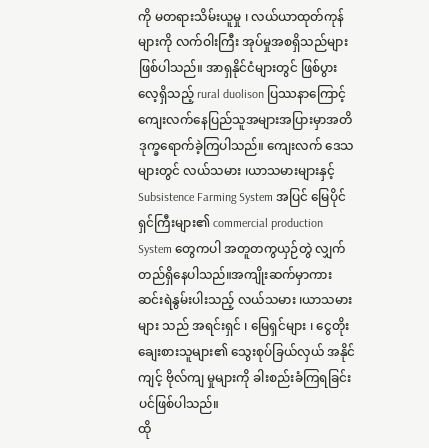ကို မတရားသိမ်းယူမှု ၊ လယ်ယာထုတ်ကုန်များကို လက်ဝါးကြီး အုပ်မှုအစရှိသည်များဖြစ်ပါသည်။ အာရှနိုင်ငံများတွင် ဖြစ်ပွားလေ့ရှိသည့် rural duolison ပြဿနာကြောင့်ကျေးလက်နေပြည်သူအများအပြားမှာအတိဒုက္ခရောက်ခဲ့ကြပါသည်။ ကျေးလက် ဒေသများတွင် လယ်သမား ၊ယာသမားများနှင့် Subsistence Farming System အပြင် မြေပိုင်ရှင်ကြီးများ၏ commercial production System တွေကပါ အတူတကွယှဉ်တွဲ လျှက် တည်ရှိနေပါသည်။အကျိုးဆက်မှာကား ဆင်းရဲနွမ်းပါးသည့် လယ်သမား ၊ယာသမားများ သည် အရင်းရှင် ၊ မြေရှင်များ ၊ ငွေတိုးချေးစားသူများ၏ သွေးစုပ်ခြယ်လှယ် အနိုင်ကျင့် ဗိုလ်ကျ မှုများကို ခါးစည်းခံကြရခြင်းပင်ဖြစ်ပါသည်။
ထို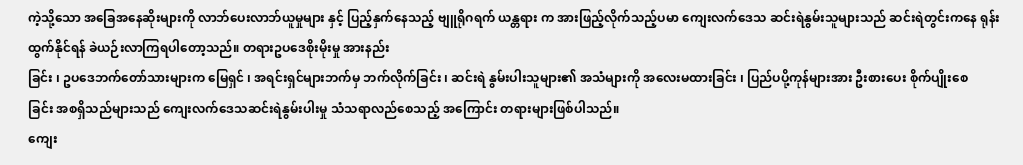ကဲ့သို့သော အခြေအနေဆိုးများကို လာဘ်ပေးလာဘ်ယူမှုများ နှင့် ပြည့်နှက်နေသည့် ဗျူရိုဂရက် ယန္တရား က အားဖြည့်လိုက်သည့်ပမာ ကျေးလက်ဒေသ ဆင်းရဲနွမ်းသူများသည် ဆင်းရဲတွင်းကနေ ရုန်းထွက်နိုင်ရန် ခဲယဉ်းလာကြရပါတော့သည်။ တရားဥပဒေစိုးမိုးမှု အားနည်း
ခြင်း ၊ ဥပဒေဘက်တော်သားများက မြေရှင် ၊ အရင်းရှင်များဘက်မှ ဘက်လိုက်ခြင်း ၊ ဆင်းရဲ နွမ်းပါးသူများ၏ အသံများကို အလေးမထားခြင်း ၊ ပြည်ပပို့ကုန်များအား ဦးစားပေး စိုက်ပျိုးစေ
ခြင်း အစရှိသည်များသည် ကျေးလက်ဒေသဆင်းရဲနွမ်းပါးမှု သံသရာလည်စေသည့် အကြောင်း တရားများဖြစ်ပါသည်။
ကျေး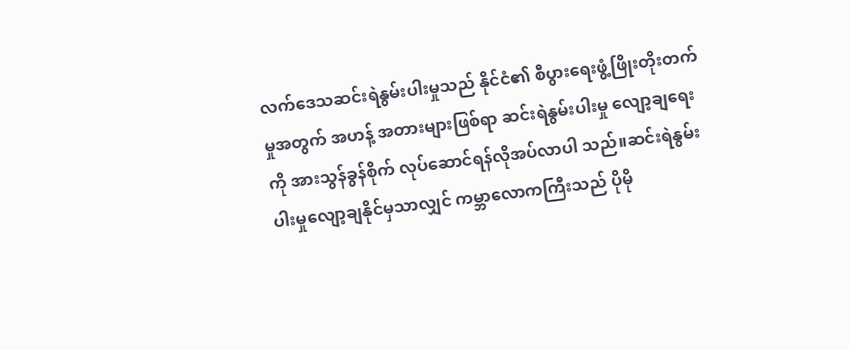လက်ဒေသဆင်းရဲနွမ်းပါးမှုသည် နိုင်ငံ၏ စီပွားရေးဖွံ့ဖြိုးတိုးတက်မှုအတွက် အဟန့် အတားများဖြစ်ရာ ဆင်းရဲနွမ်းပါးမှု လျော့ချရေးကို အားသွန်ခွန်စိုက် လုပ်ဆောင်ရန်လိုအပ်လာပါ သည်။ဆင်းရဲနွမ်းပါးမှုလျော့ချနိုင်မှသာလျှင် ကမ္ဘာလောကကြီးသည် ပိုမို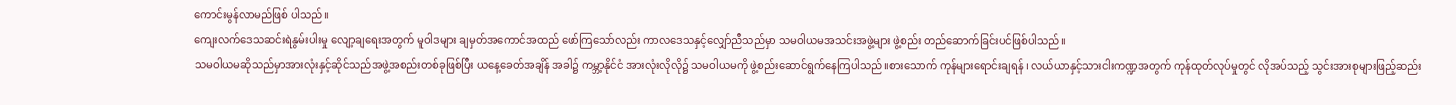ကောင်းမွန်လာမည်ဖြစ် ပါသည်။
ကျေးလက်ဒေသဆင်းရဲနွမ်းပါးမှု လျော့ချရေးအတွက် မူဝါဒများ ချမှတ်အကောင်အထည် ဖော်ကြသော်လည်း ကာလဒေသနှင့်လျှော်ညီသည်မှာ သမဝါယမအသင်းအဖွဲ့များ ဖွဲ့စည်း တည်ဆောက်ခြင်းပင်ဖြစ်ပါသည်။
သမဝါယမဆိုသည်မှာအားလုံးနှင့်ဆိုင်သည်အဖွဲ့အစည်းတစ်ခုဖြစ်ပြီး ယနေ့ခေတ်အချိန် အခါ၌ ကမ္ဘာ့နိုင်ငံ အားလုံးလိုလို၌ သမဝါယမကို ဖွဲ့စည်းဆောင်ရွက်နေကြပါသည်။စားသောက် ကုန်များရောင်းချရန် ၊ လယ်ယာနှင့်သားငါးကဏ္ဍအတွက် ကုန်ထုတ်လုပ်မှုတွင် လိုအပ်သည့် သွင်းအားစုများဖြည့်ဆည်း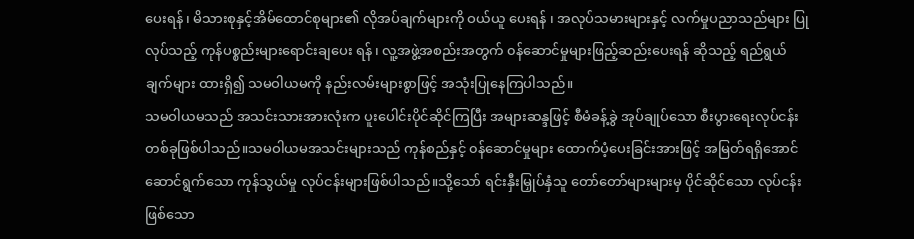ပေးရန် ၊ မိသားစုနှင့်အိမ်ထောင်စုများ၏ လိုအပ်ချက်များကို ဝယ်ယူ ပေးရန် ၊ အလုပ်သမားများနှင့် လက်မှုပညာသည်များ ပြုလုပ်သည့် ကုန်ပစ္စည်းများရောင်းချပေး ရန် ၊ လူ့အဖွဲ့အစည်းအတွက် ၀န်ဆောင်မှုများဖြည့်ဆည်းပေးရန် ဆိုသည့် ရည်ရွယ်ချက်များ ထားရှိ၍ သမဝါယမကို နည်းလမ်းများစွာဖြင့် အသုံးပြုနေကြပါသည်။
သမဝါယမသည် အသင်းသားအားလုံးက ပူးပေါင်းပိုင်ဆိုင်ကြပြီး အများဆန္ဒဖြင့် စီမံခန့်ခွဲ အုပ်ချုပ်သော စီးပွားရေးလုပ်ငန်းတစ်ခုဖြစ်ပါသည်။သမဝါယမအသင်းများသည် ကုန်စည်နှင့် ၀န်ဆောင်မှုများ ထောက်ပံ့ပေးခြင်းအားဖြင့် အမြတ်ရရှိအောင် ဆောင်ရွက်သော ကုန်သွယ်မှု လုပ်ငန်းများဖြစ်ပါသည်။သို့သော် ရင်းနှီးမြှုပ်နှံသူ တော်တော်များများမှ ပိုင်ဆိုင်သော လုပ်ငန်း
ဖြစ်သော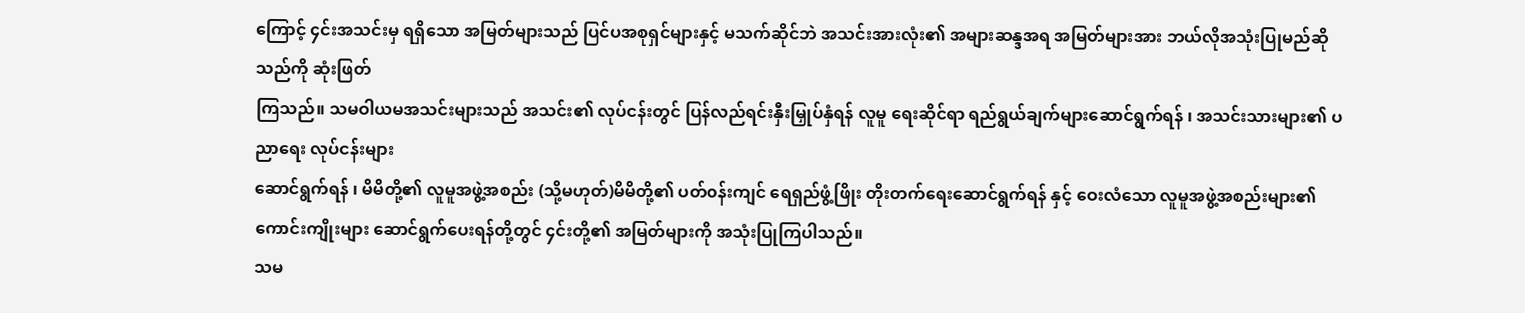ကြောင့် ၄င်းအသင်းမှ ရရှိသော အမြတ်များသည် ပြင်ပအစုရှင်များနှင့် မသက်ဆိုင်ဘဲ အသင်းအားလုံး၏ အများဆန္ဒအရ အမြတ်များအား ဘယ်လိုအသုံးပြုမည်ဆိုသည်ကို ဆုံးဖြတ်
ကြသည်။ သမဝါယမအသင်းများသည် အသင်း၏ လုပ်ငန်းတွင် ပြန်လည်ရင်းနှီးမြှုပ်နှံရန် လူမူ ရေးဆိုင်ရာ ရည်ရွယ်ချက်များဆောင်ရွက်ရန် ၊ အသင်းသားများ၏ ပညာရေး လုပ်ငန်းများ
ဆောင်ရွက်ရန် ၊ မိမိတို့၏ လူမူအဖွဲ့အစည်း (သို့မဟုတ်)မိမိတို့၏ ပတ်၀န်းကျင် ရေရှည်ဖွံ့ဖြိုး တိုးတက်ရေးဆောင်ရွက်ရန် နှင့် ဝေးလံသော လူမူအဖွဲ့အစည်းများ၏ ကောင်းကျိုးများ ဆောင်ရွက်ပေးရန်တို့တွင် ၄င်းတို့၏ အမြတ်များကို အသုံးပြုကြပါသည်။
သမ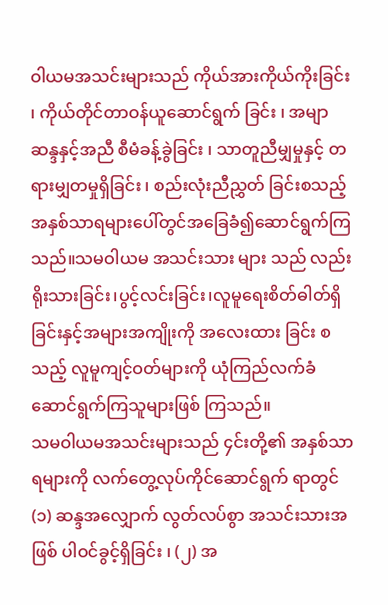ဝါယမအသင်းများသည် ကိုယ်အားကိုယ်ကိုးခြင်း ၊ ကိုယ်တိုင်တာဝန်ယူဆောင်ရွက် ခြင်း ၊ အမျာဆန္ဒနှင့်အညီ စီမံခန့်ခွဲခြင်း ၊ သာတူညီမျှမှုနှင့် တရားမျှတမှုရှိခြင်း ၊ စည်းလုံးညီညွှတ် ခြင်းစသည့်အနှစ်သာရများပေါ်တွင်အခြေခံ၍ဆောင်ရွက်ကြသည်။သမဝါယမ အသင်းသား များ သည် လည်းရိုးသားခြင်း၊ပွင့်လင်းခြင်း၊လူမူရေးစိတ်ဓါတ်ရှိခြင်းနှင့်အများအကျိုးကို အလေးထား ခြင်း စသည့် လူမူကျင့်ဝတ်များကို ယုံကြည်လက်ခံဆောင်ရွက်ကြသူများဖြစ် ကြသည်။
သမဝါယမအသင်းများသည် ၄င်းတို့၏ အနှစ်သာရများကို လက်တွေ့လုပ်ကိုင်ဆောင်ရွက် ရာတွင် (၁) ဆန္ဒအလျှောက် လွတ်လပ်စွာ အသင်းသားအဖြစ် ပါဝင်ခွင့်ရှိခြင်း ၊ (၂) အ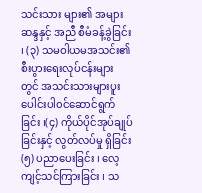သင်းသား များ၏ အများဆန္ဒနှင့် အညီ စီမံခန့်ခွဲခြင်း ၊ (၃) သမဝါယမအသင်း၏ စီးပွားရေးလုပ်ငန်းများ တွင် အသင်းသားများပူးပေါင်းပါ၀င်ဆောင်ရွက်ခြင်း ၊(၄) ကိုယ်ပိုင်အုပ်ချုပ်ခြင်းနှင့် လွတ်လပ်မှု ရှိခြင်း (၅) ပညာပေးခြင်း ၊ လေ့ကျင့်သင်ကြားခြင်း ၊ သ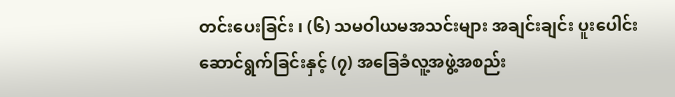တင်းပေးခြင်း ၊ (၆) သမဝါယမအသင်းများ အချင်းချင်း ပူးပေါင်းဆောင်ရွက်ခြင်းနှင့် (၇) အခြေခံလူ့အဖွဲ့အစည်း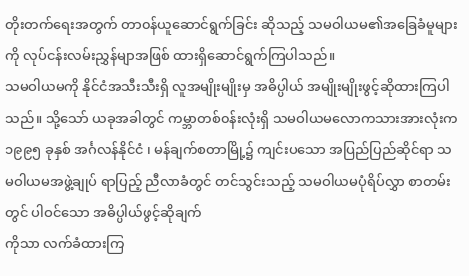တိုးတက်ရေးအတွက် တာ၀န်ယူဆောင်ရွက်ခြင်း ဆိုသည့် သမဝါယမ၏အခြေခံမူများကို လုပ်ငန်းလမ်းညွှန်မျာအဖြစ် ထားရှိဆောင်ရွက်ကြပါသည်။
သမဝါယမကို နိုင်ငံအသီးသီးရှိ လူအမျိုးမျိုးမှ အဓိပ္ပါယ် အမျိုးမျိုးဖွင့်ဆိုထားကြပါသည်။ သို့သော် ယခုအခါတွင် ကမ္ဘာတစ်၀န်းလုံးရှိ သမဝါယမလောကသားအားလုံးက ၁၉၉၅ ခုနှစ် အင်္ဂလန်နိုင်ငံ ၊ မန်ချက်စတာမြို့၌ ကျင်းပသော အပြည်ပြည်ဆိုင်ရာ သမဝါယမအဖွဲ့ချုပ် ရာပြည့် ညီလာခံတွင် တင်သွင်းသည့် သမဝါယမပုံရိပ်လွှာ စာတမ်းတွင် ပါဝင်သော အဓိပ္ပါယ်ဖွင့်ဆိုချက်
ကိုသာ လက်ခံထားကြ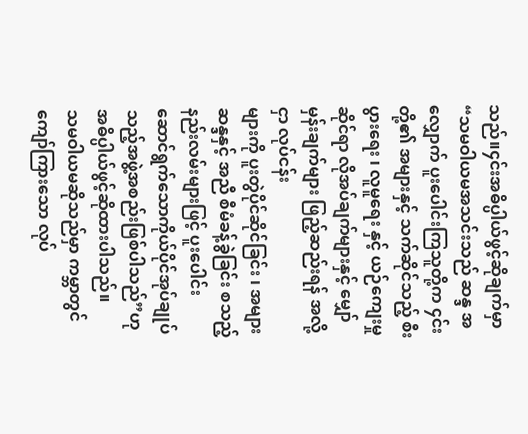သည်။၄င်းအဓိပ္ပါယ်ဖွင့်ဆိုချက်မှာ “သမဝါယမအသင်းသည် ဆန္ဒ အလျှောက် ပူးပေါင်းကြသူတို့က ၄င်းတို့၏ အများနှင့် သက်ဆိုင်သည့် စီးပွားရေး ၊ လူမူရေး နှင့် ယဉ်ကျေးမှုဆိုင်ရာ လိုအပ်ချက်များနှင့် မျှော်မှန်းချက်များ ဖြည့်ဆည်းရန် အလို့ငှာ လုပ်ငန်း
များကို ပူးတွဲပိုင်ဆိုင်ခြင်း ၊ အများဆန္ဒနှင့် အညီ စီမံခန့်ခွဲခြင်း စသည့် နည်းလမ်းများဖြင့် ပူးပေါင်း ဆောင်ရွက်သောကိုယ်ပိုင်အုပ်ချုပ်သည့်အဖွဲ့အစည်းဖြစ်ပါသည်”ဟု အဓိပ္ပါယ်ဖွင့်ဆိုထားပါသည်။
သမဝါယမဆိုသည်မှာ ကမ္ဘာတွင် ကျော်ကြားသော လုပ်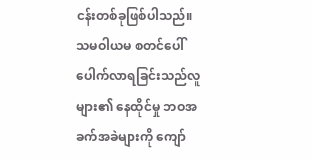ငန်းတစ်ခုဖြစ်ပါသည်။သမဝါယမ စတင်ပေါ်ပေါက်လာရခြင်းသည်လူများ၏ နေထိုင်မှု ဘဝအခက်အခဲများကို ကျော်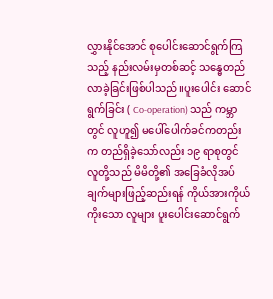လွှားနိုင်အောင် စုပေါင်းဆောင်ရွက်ကြသည့် နည်းလမ်းမှတစ်ဆင့် သန္ဓေတည်လာခဲ့ခြင်းဖြစ်ပါသည်။ပူးပေါင်း ဆောင်ရွက်ခြင်း ( Co-operation) သည် ကမ္ဘာတွင် လူဟူ၍ မပေါ်ပေါက်ခင်ကတည်းက တည်ရှိခဲ့သော်လည်း ၁၉ ရာစုတွင် လူတို့သည် မိမိတို့၏ အခြေခံလိုအပ်ချက်များဖြည့်ဆည်းရန် ကိုယ်အားကိုယ်ကိုးသော လူများ ပူးပေါင်းဆောင်ရွက်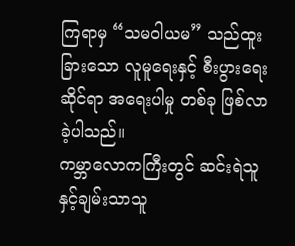ကြရာမှ “သမဝါယမ” သည်ထူးခြားသော လူမူရေးနှင့် စီးပွားရေးဆိုင်ရာ အရေးပါမှု တစ်ခု ဖြစ်လာခဲ့ပါသည်။
ကမ္ဘာလောကကြီးတွင် ဆင်းရဲသူနှင့်ချမ်းသာသူ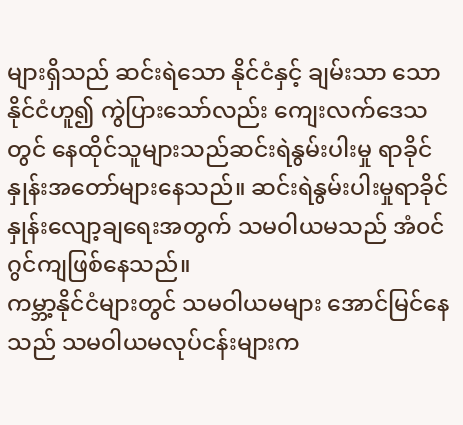များရှိသည် ဆင်းရဲသော နိုင်ငံနှင့် ချမ်းသာ သောနိုင်ငံဟူ၍ ကွဲပြားသော်လည်း ကျေးလက်ဒေသတွင် နေထိုင်သူများသည်ဆင်းရဲနွမ်းပါးမှု ရာခိုင်နှုန်းအတော်များနေသည်။ ဆင်းရဲနွမ်းပါးမှုရာခိုင်နှုန်းလျော့ချရေးအတွက် သမဝါယမသည် အံ၀င်ဂွင်ကျဖြစ်နေသည်။
ကမ္ဘာ့နိုင်ငံများတွင် သမဝါယမများ အောင်မြင်နေသည် သမဝါယမလုပ်ငန်းများက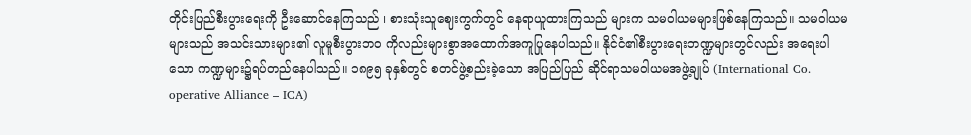တိုင်းပြည်စီးပွားရေးကို ဦးဆောင်နေကြသည် ၊ စားသုံးသူဈေးကွက်တွင် နေရာယူထားကြသည် များက သမဝါယမများဖြစ်နေကြသည်။ သမဝါယမများသည် အသင်းသားများ၏ လူမူစီးပွားဘ၀ ကိုလည်းများစွာအထောက်အကူပြုနေပါသည်။ နိုင်ငံ၏စီးပွားရေးဘဏ္ဍများတွင်လည်း အရေးပါ သော ကဏ္ဍများ၌ရပ်တည်နေပါသည်။ ၁၈၉၅ ခုနှစ်တွင် စတင်ဖွဲ့စည်းခဲ့သော အပြည်ပြည် ဆိုင်ရာသမဝါယမအဖွဲ့ချုပ် (International Co. operative Alliance – ICA)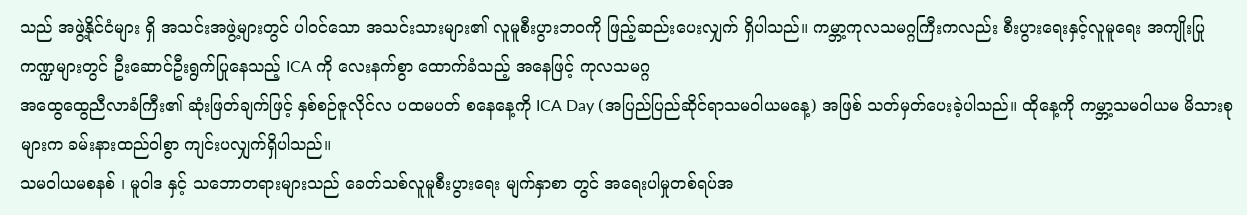သည် အဖွဲ့နိုင်ငံများ ရှိ အသင်းအဖွဲ့များတွင် ပါ၀င်သော အသင်းသားများ၏ လူမူစီးပွားဘ၀ကို ဖြည့်ဆည်းပေးလျှက် ရှိပါသည်။ ကမ္ဘာ့ကုလသမဂ္ဂကြီးကလည်း စီးပွားရေးနှင့်လူမူရေး အကျိုးပြုကဏ္ဍများတွင် ဦးဆောင်ဦးရွက်ပြုနေသည့် ICA ကို လေးနက်စွာ ထောက်ခံသည့် အနေဖြင့် ကုလသမဂ္ဂ
အထွေထွေညီလာခံကြီး၏ ဆုံးဖြတ်ချက်ဖြင့် နှစ်စဉ်ဇူလိုင်လ ပထမပတ် စနေနေ့ကို ICA Day (အပြည်ပြည်ဆိုင်ရာသမဝါယမနေ့) အဖြစ် သတ်မှတ်ပေးခဲ့ပါသည်။ ထိုနေ့ကို ကမ္ဘာ့သမဝါယမ မိသားစုများက ခမ်းနားထည်ဝါစွာ ကျင်းပလျှက်ရှိပါသည်။
သမဝါယမစနစ် ၊ မူဝါဒ နှင့် သဘောတရားများသည် ခေတ်သစ်လူမူစီးပွားရေး မျက်နှာစာ တွင် အရေးပါမှုတစ်ရပ်အ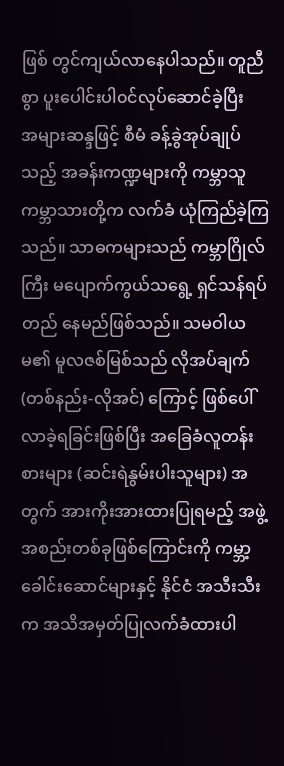ဖြစ် တွင်ကျယ်လာနေပါသည်။ တူညီစွာ ပူးပေါင်းပါ၀င်လုပ်ဆောင်ခဲ့ပြီး
အများဆန္ဒဖြင့် စီမံ ခန့်ခွဲအုပ်ချုပ်သည့် အခန်းကဏ္ဍများကို ကမ္ဘာသူ ကမ္ဘာသားတို့က လက်ခံ ယုံကြည်ခဲ့ကြသည်။ သာဓကများသည် ကမ္ဘာဂြိုလ်ကြီး မပျောက်ကွယ်သရွေ့ ရှင်သန်ရပ်တည် နေမည်ဖြစ်သည်။ သမဝါယမ၏ မူလဇစ်မြစ်သည် လိုအပ်ချက် (တစ်နည်း-လိုအင်) ကြောင့် ဖြစ်ပေါ်လာခဲ့ရခြင်းဖြစ်ပြီး အခြေခံလူတန်းစားများ (ဆင်းရဲနွမ်းပါးသူများ) အတွက် အားကိုးအားထားပြုရမည့် အဖွဲ့အစည်းတစ်ခုဖြစ်ကြောင်းကို ကမ္ဘာ့ခေါင်းဆောင်များနှင့် နိုင်ငံ အသီးသီးက အသိအမှတ်ပြုလက်ခံထားပါ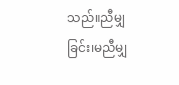သည်။ညီမျှခြင်း၊မညီမျှ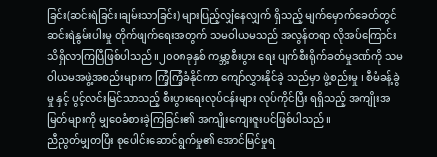ခြင်း(ဆင်းရဲခြင်း၊ချမ်းသာခြင်း) များပြည့်လျှံနေလျှက် ရှိသည့် မျက်မှောက်ခေတ်တွင် ဆင်းရဲနွမ်းပါးမှု တိုက်ဖျက်ရေးအတွက် သမဝါယမသည် အလွန်တရာ လိုအပ်ကြောင်း သိရှိလာကြပြီဖြစ်ပါသည်။၂၀၀၈ခုနှစ် ကမ္ဘာ့စီးပွား ရေး ပျက်စီးရိုက်ခတ်မှုဒဏ်ကို သမဝါယမအဖွဲ့အစည်းများက ကြံ့ကြံ့ခံနိုင်ကာ ကျော်လွှားနိုင်ခဲ့ သည်မှာ ဖွဲ့စည်းမှု ၊ စီမံခန့်ခွဲမှု နှင့် ပွင့်လင်းမြင်သာသည့် စီးပွားရေးလုပ်ငန်းများ လုပ်ကိုင်ပြီး ရရှိသည့် အကျိုးအမြတ်များကို မျှဝေခံစားခဲ့ကြခြင်း၏ အကျိုးကျေးဇူးပင်ဖြစ်ပါသည်။
ညီညွတ်မျှတပြီး စုပေါင်းဆောင်ရွက်မှု၏ အောင်မြင်မှုရ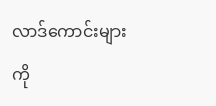လာဒ်ကောင်းများကို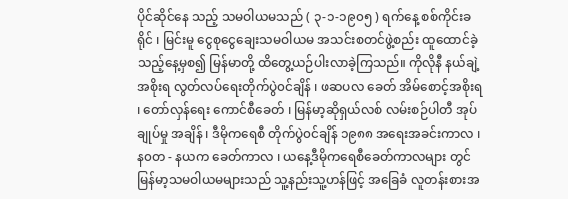ပိုင်ဆိုင်နေ သည့် သမဝါယမသည် ( ၃-၁-၁၉၀၅ ) ရက်နေ့ စစ်ကိုင်းခရိုင် ၊ မြင်းမူ ငွေစုငွေချေးသမဝါယမ အသင်းစတင်ဖွဲ့စည်း ထူထောင်ခဲ့သည့်နေ့မှစ၍ မြန်မာတို့ ထိတွေ့ယဉ်ပါးလာခဲ့ကြသည်။ ကိုလိုနီ နယ်ချဲ့အစိုးရ လွတ်လပ်ရေးတိုက်ပွဲ၀င်ချိန် ၊ ဖဆပလ ခေတ် အိမ်စောင့်အစိုးရ ၊ တော်လှန်ရေး ကောင်စီခေတ် ၊ မြန်မာ့ဆိုရှယ်လစ် လမ်းစဉ်ပါတီ အုပ်ချုပ်မှု အချိန် ၊ ဒီမိုကရေစီ တိုက်ပွဲ၀င်ချိန် ၁၉၈၈ အရေးအခင်းကာလ ၊ န၀တ - နယက ခေတ်ကာလ ၊ ယနေ့ဒီမိုကရေစီခေတ်ကာလများ တွင် မြန်မာ့သမဝါယမများသည် သူ့နည်းသူ့ဟန်ဖြင့် အခြေခံ လူတန်းစားအ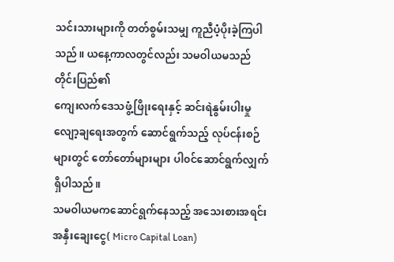သင်းသားများကို တတ်စွမ်းသမျှ ကူညီပံ့ပိုးခဲ့ကြပါသည်။ ယနေ့ကာလတွင်လည်း သမဝါယမသည် တိုင်းပြည်၏
ကျေးလက်ဒေသဖွံ့ဖြိုးရေးနှင့် ဆင်းရဲနွမ်းပါးမှု လျော့ချရေးအတွက် ဆောင်ရွက်သည့် လုပ်ငန်းစဉ် များတွင် တော်တော်များများ ပါ၀င်ဆောင်ရွက်လျှက်ရှိပါသည်။
သမဝါယမကဆောင်ရွက်နေသည့် အသေးစားအရင်းအနှီးချေးငွေ( Micro Capital Loan)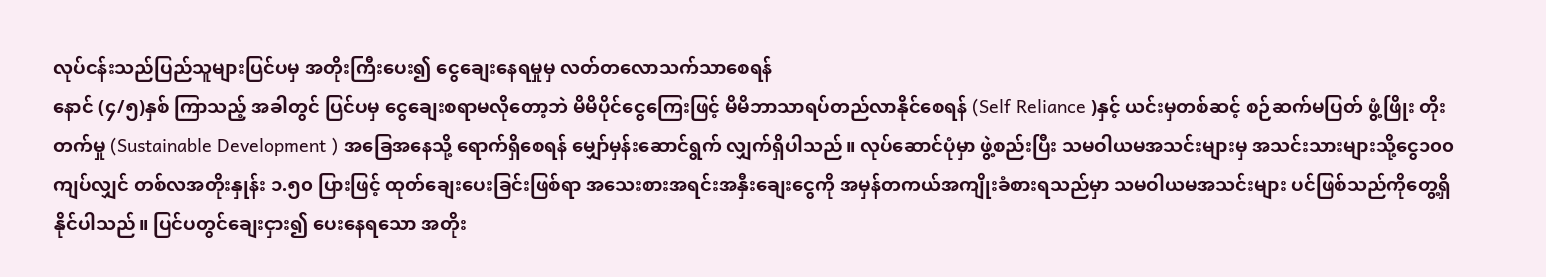လုပ်ငန်းသည်ပြည်သူများပြင်ပမှ အတိုးကြီးပေး၍ ငွေချေးနေရမှုမှ လတ်တလောသက်သာစေရန်
နောင် (၄/၅)နှစ် ကြာသည့် အခါတွင် ပြင်ပမှ ငွေချေးစရာမလိုတော့ဘဲ မိမိပိုင်ငွေကြေးဖြင့် မိမိဘာသာရပ်တည်လာနိုင်စေရန် (Self Reliance )နှင့် ယင်းမှတစ်ဆင့် စဉ်ဆက်မပြတ် ဖွံ့ဖြိုး တိုးတက်မှု (Sustainable Development ) အခြေအနေသို့ ရောက်ရှိစေရန် မျှော်မှန်းဆောင်ရွက် လျှက်ရှိပါသည်။ လုပ်ဆောင်ပုံမှာ ဖွဲ့စည်းပြီး သမဝါယမအသင်းများမှ အသင်းသားများသို့ငွေ၁၀၀ ကျပ်လျှင် တစ်လအတိုးနှုန်း ၁.၅၀ ပြားဖြင့် ထုတ်ချေးပေးခြင်းဖြစ်ရာ အသေးစားအရင်းအနှီးချေးငွေကို အမှန်တကယ်အကျိုးခံစားရသည်မှာ သမဝါယမအသင်းများ ပင်ဖြစ်သည်ကိုတွေ့ရှိနိုင်ပါသည်။ ပြင်ပတွင်ချေးငှား၍ ပေးနေရသော အတိုး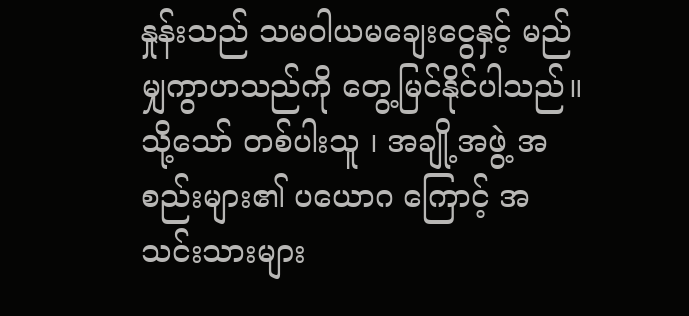နှုန်းသည် သမဝါယမချေးငွေနှင့် မည်မျှကွာဟသည်ကို တွေ့မြင်နိုင်ပါသည်။သို့သော် တစ်ပါးသူ ၊ အချို့အဖွဲ့ အစည်းများ၏ ပယောဂ ကြောင့် အသင်းသားများ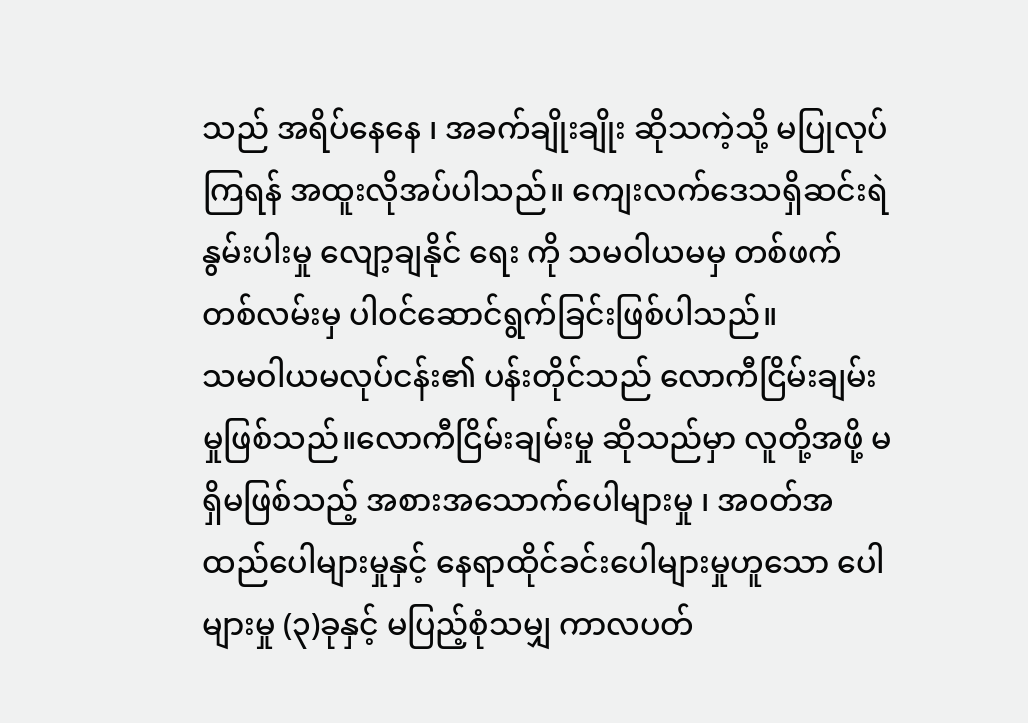သည် အရိပ်နေနေ ၊ အခက်ချိုးချိုး ဆိုသကဲ့သို့ မပြုလုပ်ကြရန် အထူးလိုအပ်ပါသည်။ ကျေးလက်ဒေသရှိဆင်းရဲနွမ်းပါးမှု လျော့ချနိုင် ရေး ကို သမဝါယမမှ တစ်ဖက်တစ်လမ်းမှ ပါ၀င်ဆောင်ရွက်ခြင်းဖြစ်ပါသည်။
သမဝါယမလုပ်ငန်း၏ ပန်းတိုင်သည် လောကီငြိမ်းချမ်းမှုဖြစ်သည်။လောကီငြိမ်းချမ်းမှု ဆိုသည်မှာ လူတို့အဖို့ မရှိမဖြစ်သည့် အစားအသောက်ပေါများမှု ၊ အ၀တ်အထည်ပေါများမှုနှင့် နေရာထိုင်ခင်းပေါများမှုဟူသော ပေါများမှု (၃)ခုနှင့် မပြည့်စုံသမျှ ကာလပတ်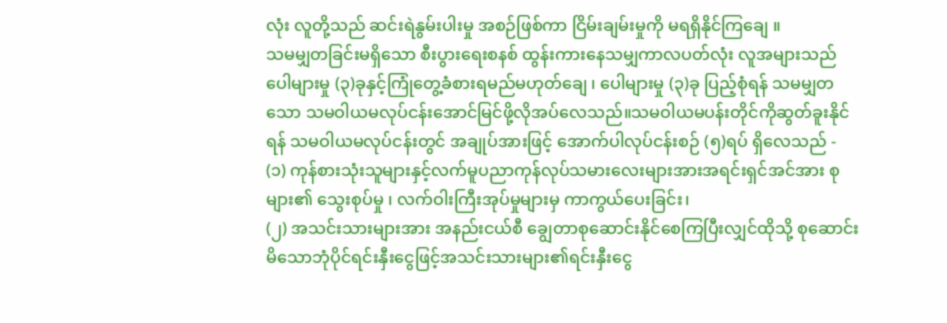လုံး လူတို့သည် ဆင်းရဲနွမ်းပါးမှု အစဉ်ဖြစ်ကာ ငြိမ်းချမ်းမှုကို မရရှိနိုင်ကြချေ ။
သမမျှတခြင်းမရှိသော စီးပွားရေးစနစ် ထွန်းကားနေသမျှကာလပတ်လုံး လူအများသည် ပေါများမှု (၃)ခုနှင့်ကြုံတွေ့ခံစားရမည်မဟုတ်ချေ ၊ ပေါများမှု (၃)ခု ပြည့်စုံရန် သမမျှတသော သမဝါယမလုပ်ငန်းအောင်မြင်ဖို့လိုအပ်လေသည်။သမဝါယမပန်းတိုင်ကိုဆွတ်ခူးနိုင်ရန် သမဝါယမလုပ်ငန်းတွင် အချုပ်အားဖြင့် အောက်ပါလုပ်ငန်းစဉ် (၅)ရပ် ရှိလေသည် -
(၁) ကုန်စားသုံးသူများနှင့်လက်မူပညာကုန်လုပ်သမားလေးများအားအရင်းရှင်အင်အား စုများ၏ သွေးစုပ်မှု ၊ လက်ဝါးကြီးအုပ်မှုများမှ ကာကွယ်ပေးခြင်း၊
(၂) အသင်းသားများအား အနည်းငယ်စီ ချွေတာစုဆောင်းနိုင်စေကြပြီးလျှင်ထိုသို့ စုဆောင်းမိသောဘုံပိုင်ရင်းနှီးငွေဖြင့်အသင်းသားများ၏ရင်းနှီးငွေ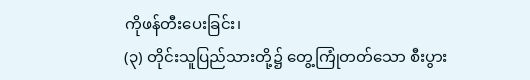ကိုဖန်တီးပေးခြင်း၊
(၃) တိုင်းသူပြည်သားတို့၌ တွေ့ကြုံတတ်သော စီးပွား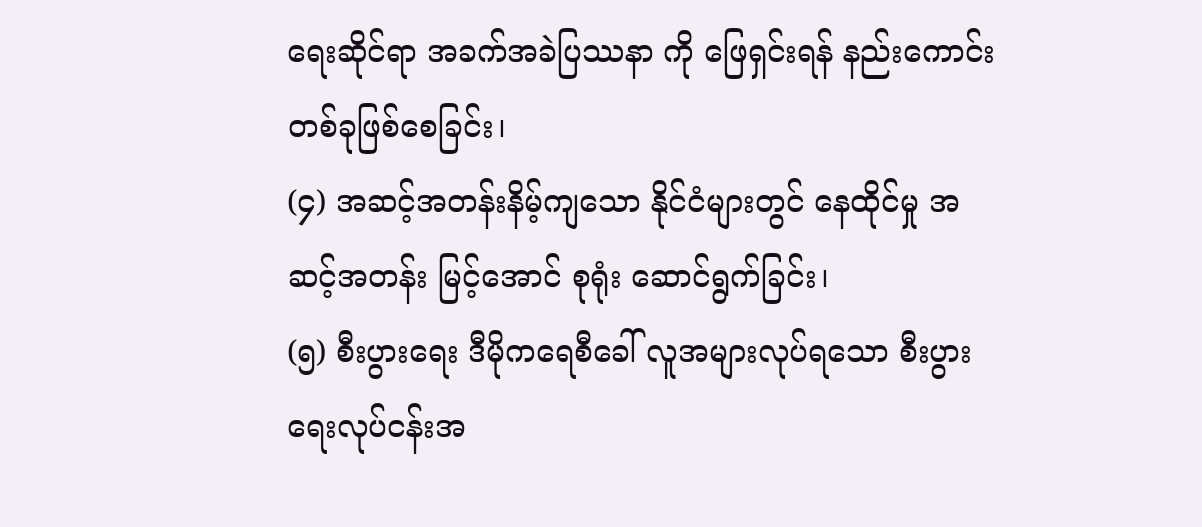ရေးဆိုင်ရာ အခက်အခဲပြဿနာ ကို ဖြေရှင်းရန် နည်းကောင်းတစ်ခုဖြစ်စေခြင်း၊
(၄) အဆင့်အတန်းနိမ့်ကျသော နိုင်ငံများတွင် နေထိုင်မှု အဆင့်အတန်း မြင့်အောင် စုရုံး ဆောင်ရွက်ခြင်း၊
(၅) စီးပွားရေး ဒီမိုကရေစီခေါ် လူအများလုပ်ရသော စီးပွားရေးလုပ်ငန်းအ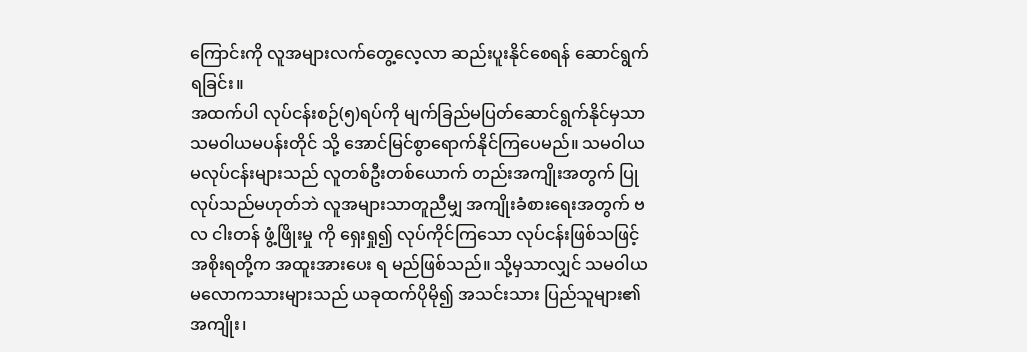ကြောင်းကို လူအများလက်တွေ့လေ့လာ ဆည်းပူးနိုင်စေရန် ဆောင်ရွက်ရခြင်း။
အထက်ပါ လုပ်ငန်းစဉ်(၅)ရပ်ကို မျက်ခြည်မပြတ်ဆောင်ရွက်နိုင်မှသာ သမဝါယမပန်းတိုင် သို့ အောင်မြင်စွာရောက်နိုင်ကြပေမည်။ သမဝါယမလုပ်ငန်းများသည် လူတစ်ဦးတစ်ယောက် တည်းအကျိုးအတွက် ပြုလုပ်သည်မဟုတ်ဘဲ လူအများသာတူညီမျှ အကျိုးခံစားရေးအတွက် ဗလ ငါးတန် ဖွံ့ဖြိုးမှု ကို ရှေးရှု၍ လုပ်ကိုင်ကြသော လုပ်ငန်းဖြစ်သဖြင့် အစိုးရတို့က အထူးအားပေး ရ မည်ဖြစ်သည်။ သို့မှသာလျှင် သမဝါယမလောကသားများသည် ယခုထက်ပိုမို၍ အသင်းသား ပြည်သူများ၏အကျိုး၊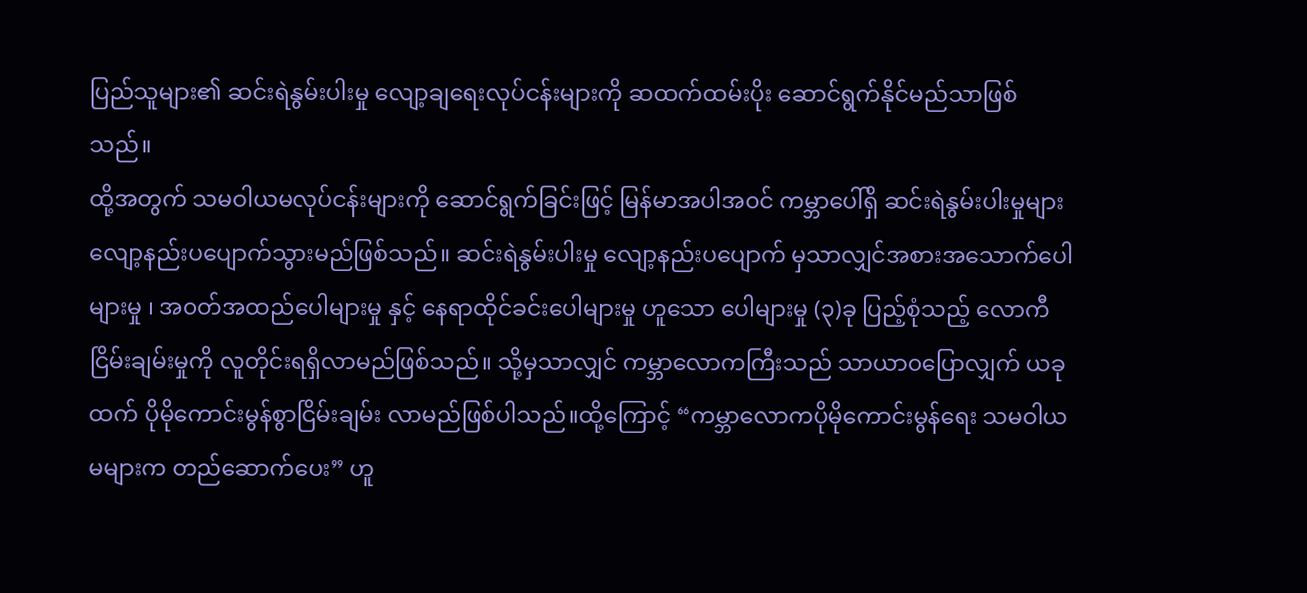ပြည်သူများ၏ ဆင်းရဲနွမ်းပါးမှု လျော့ချရေးလုပ်ငန်းများကို ဆထက်ထမ်းပိုး ဆောင်ရွက်နိုင်မည်သာဖြစ်သည်။
ထို့အတွက် သမဝါယမလုပ်ငန်းများကို ဆောင်ရွက်ခြင်းဖြင့် မြန်မာအပါအ၀င် ကမ္ဘာပေါ်ရှိ ဆင်းရဲနွမ်းပါးမှုများလျော့နည်းပပျောက်သွားမည်ဖြစ်သည်။ ဆင်းရဲနွမ်းပါးမှု လျော့နည်းပပျောက် မှသာလျှင်အစားအသောက်ပေါများမှု ၊ အ၀တ်အထည်ပေါများမှု နှင့် နေရာထိုင်ခင်းပေါများမှု ဟူသော ပေါများမှု (၃)ခု ပြည့်စုံသည့် လောကီငြိမ်းချမ်းမှုကို လူတိုင်းရရှိလာမည်ဖြစ်သည်။ သို့မှသာလျှင် ကမ္ဘာလောကကြီးသည် သာယာ၀ပြောလျှက် ယခုထက် ပိုမိုကောင်းမွန်စွာငြိမ်းချမ်း လာမည်ဖြစ်ပါသည်။ထို့ကြောင့် “ကမ္ဘာလောကပိုမိုကောင်းမွန်ရေး သမဝါယမများက တည်ဆောက်ပေး” ဟူ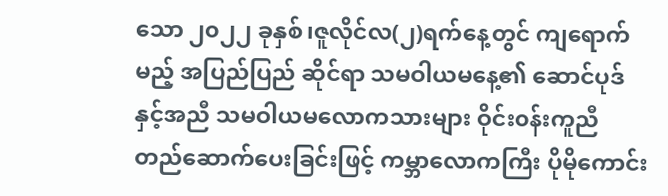သော ၂၀၂၂ ခုနှစ်၊ဇူလိုင်လ(၂)ရက်နေ့တွင် ကျရောက်မည့် အပြည်ပြည် ဆိုင်ရာ သမဝါယမနေ့၏ ဆောင်ပုဒ်နှင့်အညီ သမဝါယမလောကသားများ ဝိုင်း၀န်းကူညီ တည်ဆောက်ပေးခြင်းဖြင့် ကမ္ဘာလောကကြီး ပိုမိုကောင်း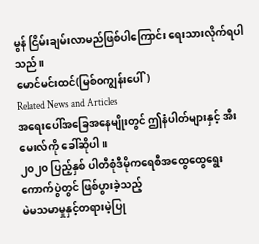မွန် ငြိမ်းချမ်းလာမည်ဖြစ်ပါကြောင်း ရေးသားလိုက်ရပါသည်။
မောင်မင်းထင်(မြစ်၀ကျွန်းပေါ်)
Related News and Articles
အရေးပေါ်အခြေအနေမျိုးတွင် ဤနံပါတ်များနှင့် အီးမေးလ်ကို ခေါ်ဆိုပါ။
၂၀၂၀ ပြည့်နှစ် ပါတီစုံဒီမိုကရေစီအထွေထွေရွေးကောက်ပွဲတွင် ဖြစ်ပွားခဲ့သည့်
မဲမသမာမှုနှင့်တရားမဲ့ပြု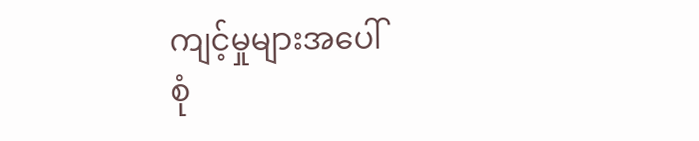ကျင့်မှုများအပေါ်
စုံ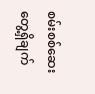စမ်းစစ်ဆေးတွေ့ရှိချက်